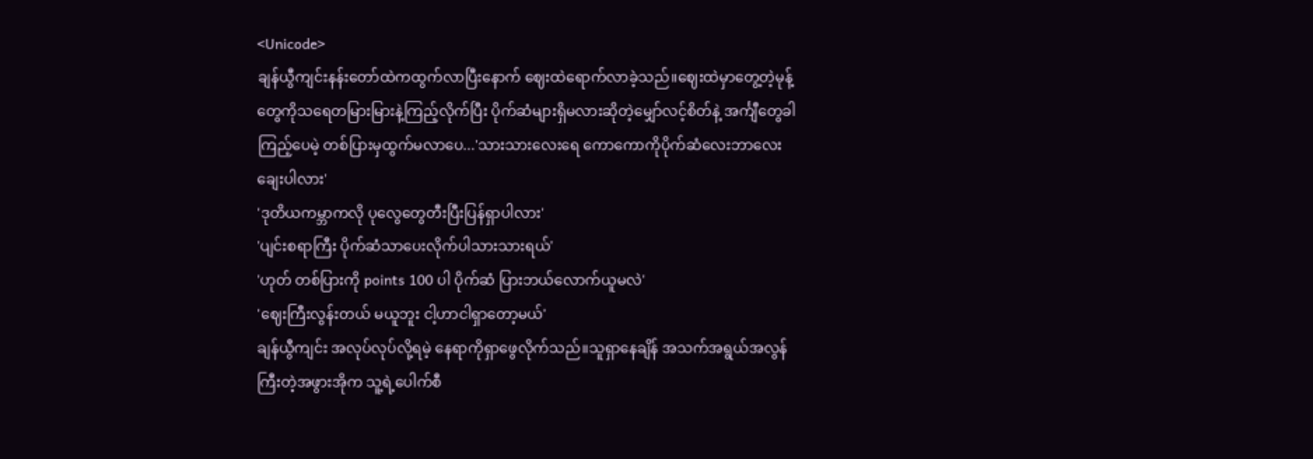<Unicode>
ချန်ယွီကျင်းနန်းတော်ထဲကထွက်လာပြီးနောက် ဈေးထဲရောက်လာခဲ့သည်။ဈေးထဲမှာတွေ့တဲ့မုန့်တွေကိုသရေတမြားမြားနဲ့ကြည့်လိုက်ပြီး ပိုက်ဆံများရှိမလားဆိုတဲ့မျှော်လင့်စိတ်နဲ့ အင်္ကျီတွေခါကြည့်ပေမဲ့ တစ်ပြားမှထွက်မလာပေ...'သားသားလေးရေ ကောကောကိုပိုက်ဆံလေးဘာလေးချေးပါလား'
'ဒုတိယကမ္ဘာကလို ပုလွေတွေတီးပြီးပြန်ရှာပါလား'
'ပျင်းစရာကြီး ပိုက်ဆံသာပေးလိုက်ပါသားသားရယ်'
'ဟုတ် တစ်ပြားကို points 100 ပါ ပိုက်ဆံ ပြားဘယ်လောက်ယူမလဲ'
'ဈေးကြီးလွန်းတယ် မယူဘူး ငါ့ဟာငါရှာတော့မယ်'
ချန်ယွီကျင်း အလုပ်လုပ်လို့ရမဲ့ နေရာကိုရှာဖွေလိုက်သည်။သူရှာနေချိန် အသက်အရွယ်အလွန်ကြီးတဲ့အဖွားအိုက သူ့ရဲ့ပေါက်စီ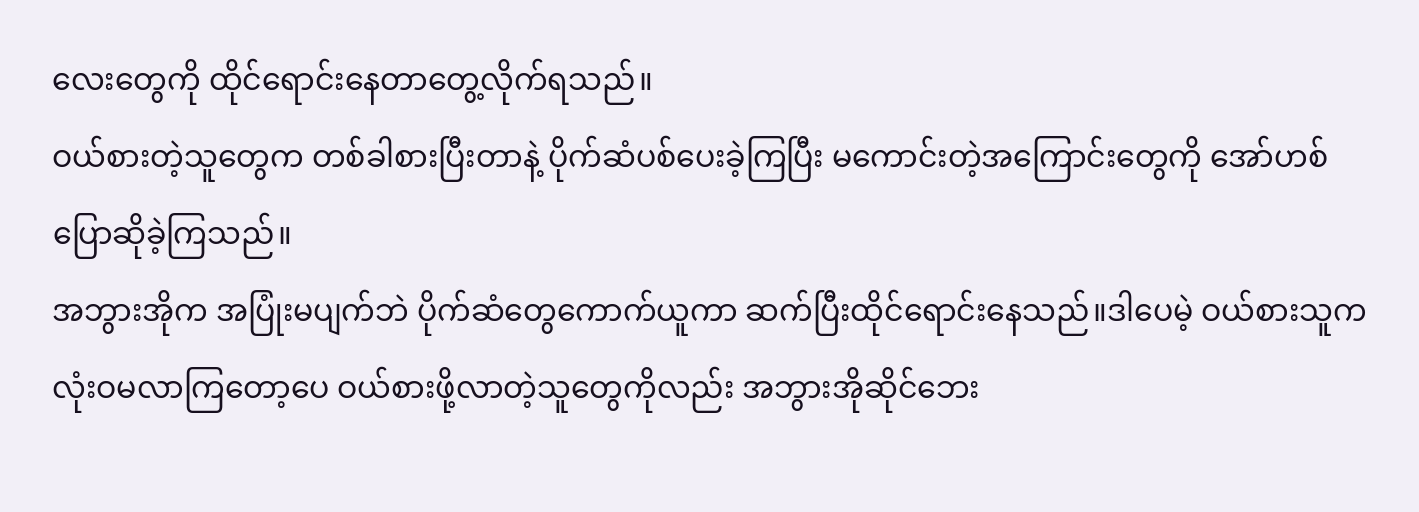လေးတွေကို ထိုင်ရောင်းနေတာတွေ့လိုက်ရသည်။
ဝယ်စားတဲ့သူတွေက တစ်ခါစားပြီးတာနဲ့ ပိုက်ဆံပစ်ပေးခဲ့ကြပြီး မကောင်းတဲ့အကြောင်းတွေကို အော်ဟစ်ပြောဆိုခဲ့ကြသည်။
အဘွားအိုက အပြုံးမပျက်ဘဲ ပိုက်ဆံတွေကောက်ယူကာ ဆက်ပြီးထိုင်ရောင်းနေသည်။ဒါပေမဲ့ ဝယ်စားသူက လုံးဝမလာကြတော့ပေ ဝယ်စားဖို့လာတဲ့သူတွေကိုလည်း အဘွားအိုဆိုင်ဘေး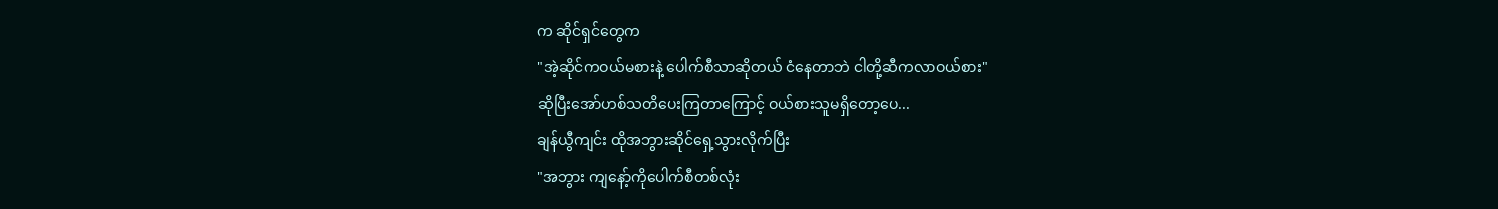က ဆိုင်ရှင်တွေက
"အဲ့ဆိုင်ကဝယ်မစားနဲ့ ပေါက်စီသာဆိုတယ် ငံနေတာဘဲ ငါတို့ဆီကလာဝယ်စား"
ဆိုပြီးအော်ဟစ်သတိပေးကြတာကြောင့် ဝယ်စားသူမရှိတော့ပေ...
ချန်ယွီကျင်း ထိုအဘွားဆိုင်ရှေ့သွားလိုက်ပြီး
"အဘွား ကျနော့်ကိုပေါက်စီတစ်လုံး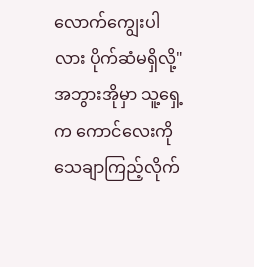လောက်ကျွေးပါလား ပိုက်ဆံမရှိလို့"
အဘွားအိုမှာ သူ့ရှေ့က ကောင်လေးကိုသေချာကြည့်လိုက်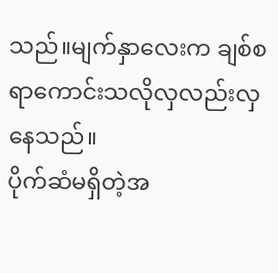သည်။မျက်နှာလေးက ချစ်စရာကောင်းသလိုလှလည်းလှနေသည်။
ပိုက်ဆံမရှိတဲ့အ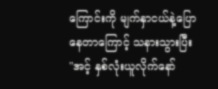ကြောင်းကို မျက်နှာငယ်နဲ့ပြောနေတာကြောင့် သနားသွားပြီး
"အင့် နှစ်လုံးယူလိုက်နော်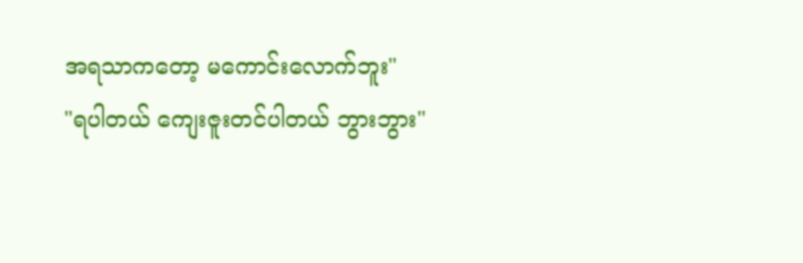အရသာကတော့ မကောင်းလောက်ဘူး"
"ရပါတယ် ကျေးဇူးတင်ပါတယ် ဘွားဘွား"